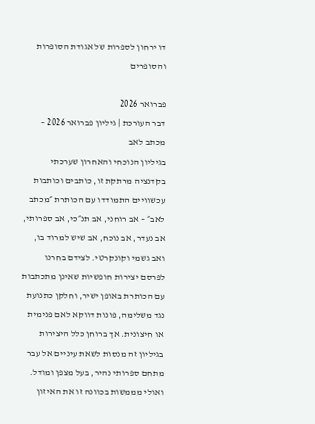דו ירחון לספרות של אגודת הסופרות והסופרים

פברואר 2026
דבר העורכת | גיליון פברואר 2026 – מכתב לאב
בגיליון הנוכחי והאחרון שערכתי בקדנציה מרתקת זו, כותבים וכותבות עכשוויים התמודדו עם הכותרת ״מכתב לאב״ – אב רוחני, אב תנ״כי, אב ספרותי, אב נעדר, אב נוכח, אב שיש למרוד בו, ואב גשמי וקונקרטי. לצידם בחרנו לפרסם יצירות חופשיות שאינן מתכתבות עם הכותרת באופן ישיר, וחלקן כתנועת נגד משלימה, פונות דווקא לאם פנימית או חיצונית. אך ברוחן כלל היצירות בגיליון זה מנסות לשאת עיניים אל עבר מתחם ספרותי נהיר, בעל מצפן ומודל. ואולי מממשות בכוונה זו את האיזון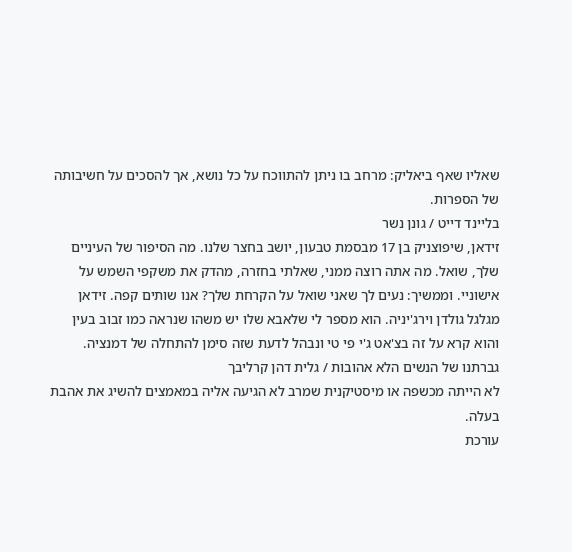שאליו שאף ביאליק: מרחב בו ניתן להתווכח על כל נושא, אך להסכים על חשיבותה של הספרות.
בליינד דייט / גונן נשר
זידאן, שיפוצניק בן 17 מבסמת טבעון, יושב בחצר שלנו. מה הסיפור של העיניים שלך, שואל. מה אתה רוצה ממני, שאלתי בחזרה, מהדק את משקפי השמש על אישוניי. וממשיך: נעים לך שאני שואל על הקרחת שלך? אנו שותים קפה. זידאן מגלגל גולדן וירג'יניה. הוא מספר לי שלאבא שלו יש משהו שנראה כמו זבוב בעין והוא קרא על זה בצ'אט ג'י פי טי ונבהל לדעת שזה סימן להתחלה של דמנציה.
גברתנו של הנשים הלא אהובות / גלית דהן קרליבך
לא הייתה מכשפה או מיסטיקנית שמרב לא הגיעה אליה במאמצים להשיג את אהבת בעלה.
עורכת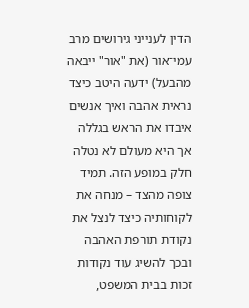הדין לענייני גירושים מרב עמי־אור (את "אור" ייבאה מהבעל) ידעה היטב כיצד נראית אהבה ואיך אנשים איבדו את הראש בגללה אך היא מעולם לא נטלה חלק במופע הזה. תמיד צופה מהצד – מנחה את לקוחותיה כיצד לנצל את נקודת תורפת האהבה ובכך להשיג עוד נקודות זכות בבית המשפט,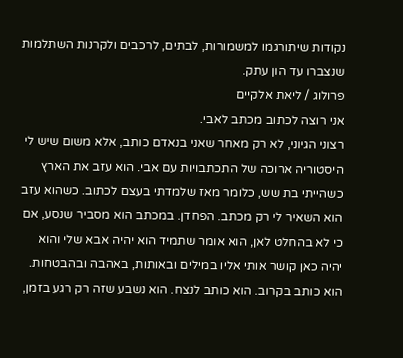נקודות שיתורגמו למשמורות, לבתים, לרכבים ולקרנות השתלמות שנצברו עד הון עתק.
פרולוג / ליאת אלקיים
אני רוצה לכתוב מכתב לאבי.
רצוני הגיוני, לא רק מאחר שאני בנאדם כותב, אלא משום שיש לי היסטוריה ארוכה של התכתבויות עם אבי. הוא עזב את הארץ כשהייתי בת שש, כלומר מאז שלמדתי בעצם לכתוב. כשהוא עזב הוא השאיר לי רק מכתב. הפחדן. במכתב הוא מסביר שנסע, אם כי לא בהחלט לאן, הוא אומר שתמיד הוא יהיה אבא שלי והוא יהיה כאן קושר אותי אליו במילים ובאותות, באהבה ובהבטחות. הוא כותב בקרוב. הוא כותב לנצח. הוא נשבע שזה רק רגע בזמן,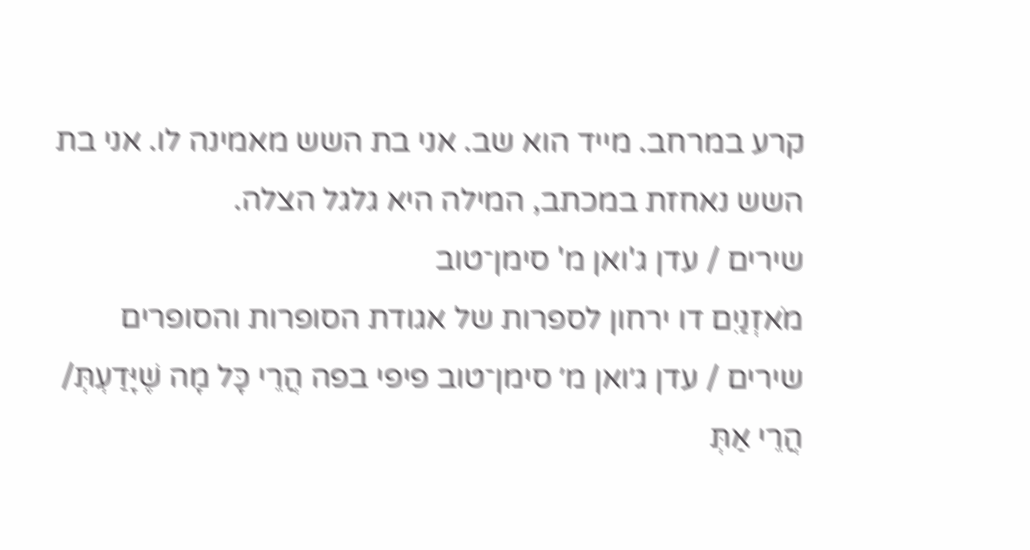קרע במרחב. מייד הוא שב. אני בת השש מאמינה לו. אני בת השש נאחזת במכתב, המילה היא גלגל הצלה.
שירים / עדן ג'ואן מ' סימן־טוב
מֹאזְנַיִם דו ירחון לספרות של אגודת הסופרות והסופרים שירים / עדן ג׳ואן מ׳ סימן־טוב פיפי בפה הֲרֵי כָּל מָה שֶׁיָּדַעְתְּ/ הֲרֵי אַתְּ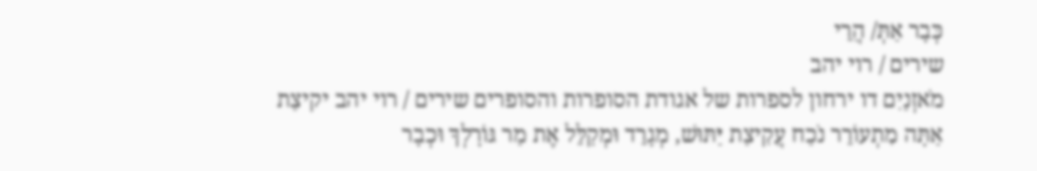כְּבָר אַתְּ/ הֲרֵי
שירים / רוי יהב
מֹאזְנַיִם דו ירחון לספרות של אגודת הסופרות והסופרים שירים / רוי יהב יקיצַת אַתָּה מִתְעוֹרֵר נֹכַח עֲקִיצַת יַּתּוּשׁ, מְגָרֵד וּמְקַלֵּל אֶת מַר גּוֹרָלְךָ וּכְבָר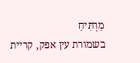מַרְתִּיחַ
בשמורת עין אפק, קריית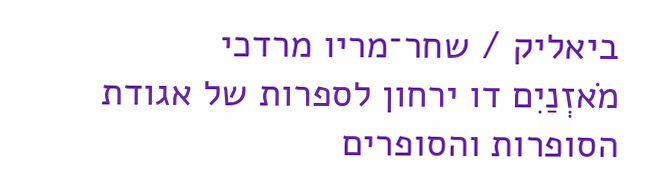ביאליק / שחר־מריו מרדכי
מֹאזְנַיִם דו ירחון לספרות של אגודת הסופרות והסופרים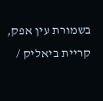בשמורת עין אפק, קריית ביאליק /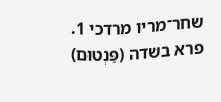שחר־מריו מרדכי 1. פרא בשדה (פַּנְטוּם)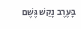בָּעֶרֶב נָקַשׁ גֶּשֶׁם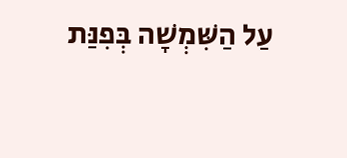עַל הַשִּׁמְשָׁה בְּפִנַּת